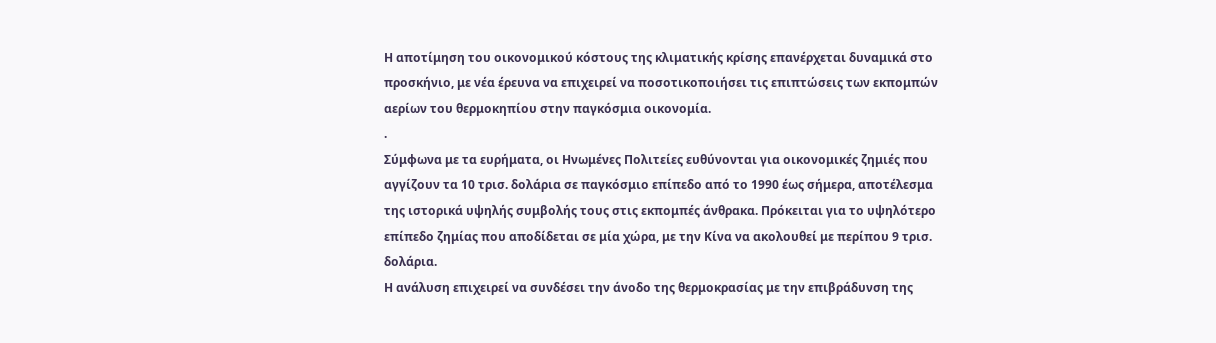Η αποτίμηση του οικονομικού κόστους της κλιματικής κρίσης επανέρχεται δυναμικά στο προσκήνιο, με νέα έρευνα να επιχειρεί να ποσοτικοποιήσει τις επιπτώσεις των εκπομπών αερίων του θερμοκηπίου στην παγκόσμια οικονομία.
.
Σύμφωνα με τα ευρήματα, οι Ηνωμένες Πολιτείες ευθύνονται για οικονομικές ζημιές που αγγίζουν τα 10 τρισ. δολάρια σε παγκόσμιο επίπεδο από το 1990 έως σήμερα, αποτέλεσμα της ιστορικά υψηλής συμβολής τους στις εκπομπές άνθρακα. Πρόκειται για το υψηλότερο επίπεδο ζημίας που αποδίδεται σε μία χώρα, με την Κίνα να ακολουθεί με περίπου 9 τρισ. δολάρια.
Η ανάλυση επιχειρεί να συνδέσει την άνοδο της θερμοκρασίας με την επιβράδυνση της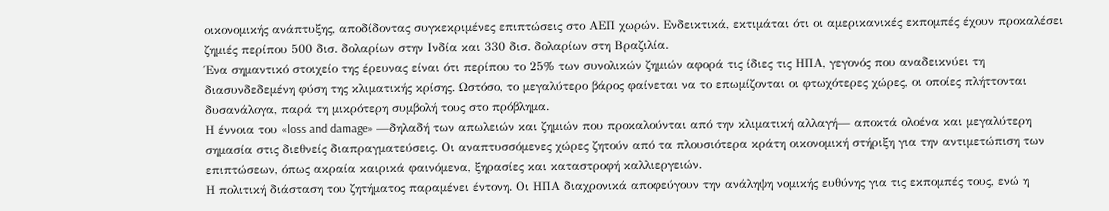οικονομικής ανάπτυξης, αποδίδοντας συγκεκριμένες επιπτώσεις στο ΑΕΠ χωρών. Ενδεικτικά, εκτιμάται ότι οι αμερικανικές εκπομπές έχουν προκαλέσει ζημιές περίπου 500 δισ. δολαρίων στην Ινδία και 330 δισ. δολαρίων στη Βραζιλία.
Ένα σημαντικό στοιχείο της έρευνας είναι ότι περίπου το 25% των συνολικών ζημιών αφορά τις ίδιες τις ΗΠΑ, γεγονός που αναδεικνύει τη διασυνδεδεμένη φύση της κλιματικής κρίσης. Ωστόσο, το μεγαλύτερο βάρος φαίνεται να το επωμίζονται οι φτωχότερες χώρες, οι οποίες πλήττονται δυσανάλογα, παρά τη μικρότερη συμβολή τους στο πρόβλημα.
Η έννοια του «loss and damage» —δηλαδή των απωλειών και ζημιών που προκαλούνται από την κλιματική αλλαγή— αποκτά ολοένα και μεγαλύτερη σημασία στις διεθνείς διαπραγματεύσεις. Οι αναπτυσσόμενες χώρες ζητούν από τα πλουσιότερα κράτη οικονομική στήριξη για την αντιμετώπιση των επιπτώσεων, όπως ακραία καιρικά φαινόμενα, ξηρασίες και καταστροφή καλλιεργειών.
Η πολιτική διάσταση του ζητήματος παραμένει έντονη. Οι ΗΠΑ διαχρονικά αποφεύγουν την ανάληψη νομικής ευθύνης για τις εκπομπές τους, ενώ η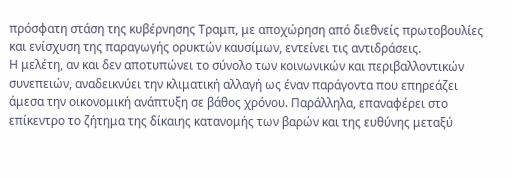πρόσφατη στάση της κυβέρνησης Τραμπ, με αποχώρηση από διεθνείς πρωτοβουλίες και ενίσχυση της παραγωγής ορυκτών καυσίμων, εντείνει τις αντιδράσεις.
Η μελέτη, αν και δεν αποτυπώνει το σύνολο των κοινωνικών και περιβαλλοντικών συνεπειών, αναδεικνύει την κλιματική αλλαγή ως έναν παράγοντα που επηρεάζει άμεσα την οικονομική ανάπτυξη σε βάθος χρόνου. Παράλληλα, επαναφέρει στο επίκεντρο το ζήτημα της δίκαιης κατανομής των βαρών και της ευθύνης μεταξύ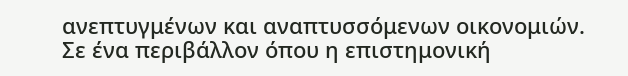ανεπτυγμένων και αναπτυσσόμενων οικονομιών.
Σε ένα περιβάλλον όπου η επιστημονική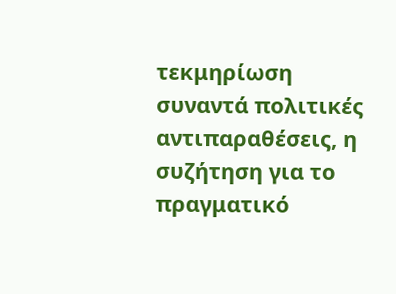τεκμηρίωση συναντά πολιτικές αντιπαραθέσεις, η συζήτηση για το πραγματικό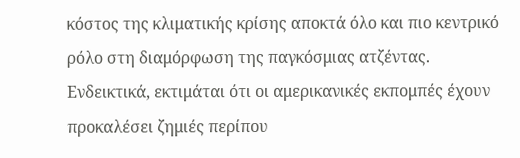κόστος της κλιματικής κρίσης αποκτά όλο και πιο κεντρικό ρόλο στη διαμόρφωση της παγκόσμιας ατζέντας.
Ενδεικτικά, εκτιμάται ότι οι αμερικανικές εκπομπές έχουν προκαλέσει ζημιές περίπου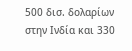500 δισ. δολαρίων στην Ινδία και 330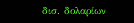δισ. δολαρίων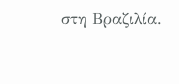στη Βραζιλία.